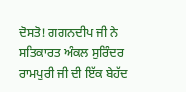ਦੋਸਤੋ! ਗਗਨਦੀਪ ਜੀ ਨੇ ਸਤਿਕਾਰਤ ਅੰਕਲ ਸੁਰਿੰਦਰ ਰਾਮਪੁਰੀ ਜੀ ਦੀ ਇੱਕ ਬੇਹੱਦ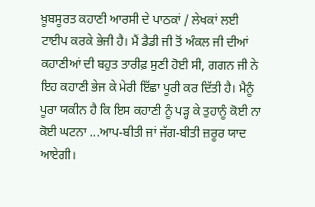ਖ਼ੂਬਸੂਰਤ ਕਹਾਣੀ ਆਰਸੀ ਦੇ ਪਾਠਕਾਂ / ਲੇਖਕਾਂ ਲਈ ਟਾਈਪ ਕਰਕੇ ਭੇਜੀ ਹੈ। ਮੈਂ ਡੈਡੀ ਜੀ ਤੋਂ ਅੰਕਲ ਜੀ ਦੀਆਂ ਕਹਾਣੀਆਂ ਦੀ ਬਹੁਤ ਤਾਰੀਫ਼ ਸੁਣੀ ਹੋਈ ਸੀ, ਗਗਨ ਜੀ ਨੇ ਇਹ ਕਹਾਣੀ ਭੇਜ ਕੇ ਮੇਰੀ ਇੱਛਾ ਪੂਰੀ ਕਰ ਦਿੱਤੀ ਹੈ। ਮੈਨੂੰ ਪੂਰਾ ਯਕੀਨ ਹੈ ਕਿ ਇਸ ਕਹਾਣੀ ਨੂੰ ਪੜ੍ਹ ਕੇ ਤੁਹਾਨੂੰ ਕੋਈ ਨਾ ਕੋਈ ਘਟਨਾ ...ਆਪ-ਬੀਤੀ ਜਾਂ ਜੱਗ-ਬੀਤੀ ਜ਼ਰੂਰ ਯਾਦ ਆਏਗੀ।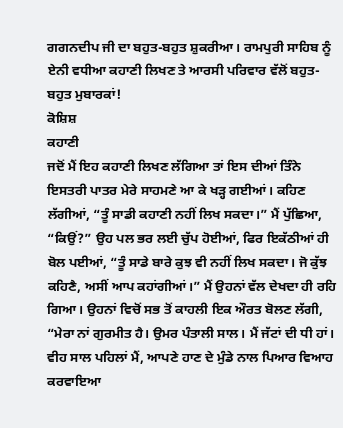ਗਗਨਦੀਪ ਜੀ ਦਾ ਬਹੁਤ-ਬਹੁਤ ਸ਼ੁਕਰੀਆ। ਰਾਮਪੁਰੀ ਸਾਹਿਬ ਨੂੰ ਏਨੀ ਵਧੀਆ ਕਹਾਣੀ ਲਿਖਣ ਤੇ ਆਰਸੀ ਪਰਿਵਾਰ ਵੱਲੋਂ ਬਹੁਤ-ਬਹੁਤ ਮੁਬਾਰਕਾਂ!
ਕੋਸ਼ਿਸ਼
ਕਹਾਣੀ
ਜਦੋਂ ਮੈਂ ਇਹ ਕਹਾਣੀ ਲਿਖਣ ਲੱਗਿਆ ਤਾਂ ਇਸ ਦੀਆਂ ਤਿੰਨੇ ਇਸਤਰੀ ਪਾਤਰ ਮੇਰੇ ਸਾਹਮਣੇ ਆ ਕੇ ਖੜ੍ਹ ਗਈਆਂ। ਕਹਿਣ ਲੱਗੀਆਂ, “ਤੂੰ ਸਾਡੀ ਕਹਾਣੀ ਨਹੀਂ ਲਿਖ ਸਕਦਾ।” ਮੈਂ ਪੁੱਛਿਆ, “ਕਿਉਂ?” ਉਹ ਪਲ ਭਰ ਲਈ ਚੁੱਪ ਹੋਈਆਂ, ਫਿਰ ਇਕੱਠੀਆਂ ਹੀ ਬੋਲ ਪਈਆਂ, “ਤੂੰ ਸਾਡੇ ਬਾਰੇ ਕੁਝ ਵੀ ਨਹੀਂ ਲਿਖ ਸਕਦਾ। ਜੋ ਕੁੱਝ ਕਹਿਣੈ, ਅਸੀਂ ਆਪ ਕਹਾਂਗੀਆਂ।” ਮੈਂ ਉਹਨਾਂ ਵੱਲ ਦੇਖਦਾ ਹੀ ਰਹਿ ਗਿਆ। ਉਹਨਾਂ ਵਿਚੋਂ ਸਭ ਤੋਂ ਕਾਹਲੀ ਇਕ ਔਰਤ ਬੋਲਣ ਲੱਗੀ, “ਮੇਰਾ ਨਾਂ ਗੁਰਮੀਤ ਹੈ। ਉਮਰ ਪੰਤਾਲੀ ਸਾਲ। ਮੈਂ ਜੱਟਾਂ ਦੀ ਧੀ ਹਾਂ। ਵੀਹ ਸਾਲ ਪਹਿਲਾਂ ਮੈਂ, ਆਪਣੇ ਹਾਣ ਦੇ ਮੁੰਡੇ ਨਾਲ ਪਿਆਰ ਵਿਆਹ ਕਰਵਾਇਆ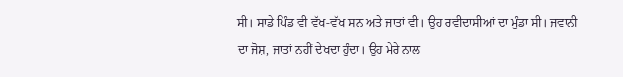ਸੀ। ਸਾਡੇ ਪਿੰਡ ਵੀ ਵੱਖ-ਵੱਖ ਸਨ ਅਤੇ ਜਾਤਾਂ ਵੀ। ਉਹ ਰਵੀਦਾਸੀਆਂ ਦਾ ਮੁੰਡਾ ਸੀ। ਜਵਾਨੀ ਦਾ ਜੋਸ਼, ਜਾਤਾਂ ਨਹੀਂ ਦੇਖਦਾ ਹੁੰਦਾ। ਉਹ ਮੇਰੇ ਨਾਲ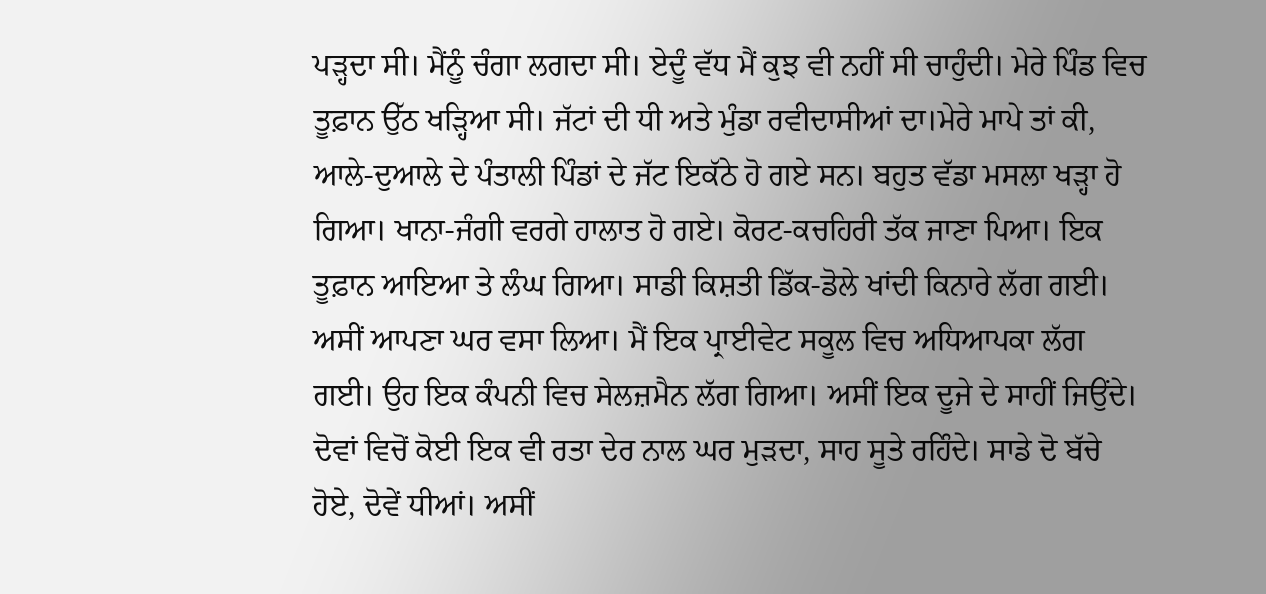ਪੜ੍ਹਦਾ ਸੀ। ਮੈਂਨੂੰ ਚੰਗਾ ਲਗਦਾ ਸੀ। ਏਦੂੰ ਵੱਧ ਮੈਂ ਕੁਝ ਵੀ ਨਹੀਂ ਸੀ ਚਾਹੁੰਦੀ। ਮੇਰੇ ਪਿੰਡ ਵਿਚ ਤੂਫ਼ਾਨ ਉੱਠ ਖੜ੍ਹਿਆ ਸੀ। ਜੱਟਾਂ ਦੀ ਧੀ ਅਤੇ ਮੁੰਡਾ ਰਵੀਦਾਸੀਆਂ ਦਾ।ਮੇਰੇ ਮਾਪੇ ਤਾਂ ਕੀ, ਆਲੇ-ਦੁਆਲੇ ਦੇ ਪੰਤਾਲੀ ਪਿੰਡਾਂ ਦੇ ਜੱਟ ਇਕੱਠੇ ਹੋ ਗਏ ਸਨ। ਬਹੁਤ ਵੱਡਾ ਮਸਲਾ ਖੜ੍ਹਾ ਹੋ ਗਿਆ। ਖਾਨਾ-ਜੰਗੀ ਵਰਗੇ ਹਾਲਾਤ ਹੋ ਗਏ। ਕੋਰਟ-ਕਚਹਿਰੀ ਤੱਕ ਜਾਣਾ ਪਿਆ। ਇਕ ਤੂਫ਼ਾਨ ਆਇਆ ਤੇ ਲੰਘ ਗਿਆ। ਸਾਡੀ ਕਿਸ਼ਤੀ ਡਿੱਕ-ਡੋਲੇ ਖਾਂਦੀ ਕਿਨਾਰੇ ਲੱਗ ਗਈ। ਅਸੀਂ ਆਪਣਾ ਘਰ ਵਸਾ ਲਿਆ। ਮੈਂ ਇਕ ਪ੍ਰਾਈਵੇਟ ਸਕੂਲ ਵਿਚ ਅਧਿਆਪਕਾ ਲੱਗ ਗਈ। ਉਹ ਇਕ ਕੰਪਨੀ ਵਿਚ ਸੇਲਜ਼ਮੈਨ ਲੱਗ ਗਿਆ। ਅਸੀਂ ਇਕ ਦੂਜੇ ਦੇ ਸਾਹੀਂ ਜਿਉਂਦੇ। ਦੋਵਾਂ ਵਿਚੋਂ ਕੋਈ ਇਕ ਵੀ ਰਤਾ ਦੇਰ ਨਾਲ ਘਰ ਮੁੜਦਾ, ਸਾਹ ਸੂਤੇ ਰਹਿੰਦੇ। ਸਾਡੇ ਦੋ ਬੱਚੇ ਹੋਏ, ਦੋਵੇਂ ਧੀਆਂ। ਅਸੀਂ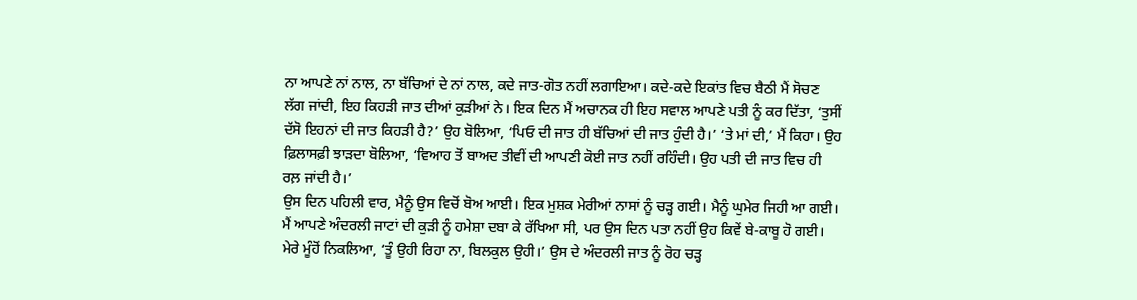ਨਾ ਆਪਣੇ ਨਾਂ ਨਾਲ, ਨਾ ਬੱਚਿਆਂ ਦੇ ਨਾਂ ਨਾਲ, ਕਦੇ ਜਾਤ-ਗੋਤ ਨਹੀਂ ਲਗਾਇਆ। ਕਦੇ-ਕਦੇ ਇਕਾਂਤ ਵਿਚ ਬੈਠੀ ਮੈਂ ਸੋਚਣ ਲੱਗ ਜਾਂਦੀ, ਇਹ ਕਿਹੜੀ ਜਾਤ ਦੀਆਂ ਕੁੜੀਆਂ ਨੇ। ਇਕ ਦਿਨ ਮੈਂ ਅਚਾਨਕ ਹੀ ਇਹ ਸਵਾਲ ਆਪਣੇ ਪਤੀ ਨੂੰ ਕਰ ਦਿੱਤਾ, ‘ਤੁਸੀਂ ਦੱਸੋ ਇਹਨਾਂ ਦੀ ਜਾਤ ਕਿਹੜੀ ਹੈ?’ ਉਹ ਬੋਲਿਆ, ‘ਪਿਓ ਦੀ ਜਾਤ ਹੀ ਬੱਚਿਆਂ ਦੀ ਜਾਤ ਹੁੰਦੀ ਹੈ।’ ‘ਤੇ ਮਾਂ ਦੀ,’ ਮੈਂ ਕਿਹਾ। ਉਹ ਫ਼ਿਲਾਸਫ਼ੀ ਝਾੜਦਾ ਬੋਲਿਆ, ‘ਵਿਆਹ ਤੋਂ ਬਾਅਦ ਤੀਵੀਂ ਦੀ ਆਪਣੀ ਕੋਈ ਜਾਤ ਨਹੀਂ ਰਹਿੰਦੀ। ਉਹ ਪਤੀ ਦੀ ਜਾਤ ਵਿਚ ਹੀ ਰਲ਼ ਜਾਂਦੀ ਹੈ।’
ਉਸ ਦਿਨ ਪਹਿਲੀ ਵਾਰ, ਮੈਨੂੰ ਉਸ ਵਿਚੋਂ ਬੋਅ ਆਈ। ਇਕ ਮੁਸ਼ਕ ਮੇਰੀਆਂ ਨਾਸਾਂ ਨੂੰ ਚੜ੍ਹ ਗਈ। ਮੈਨੂੰ ਘੁਮੇਰ ਜਿਹੀ ਆ ਗਈ। ਮੈਂ ਆਪਣੇ ਅੰਦਰਲੀ ਜਾਟਾਂ ਦੀ ਕੁੜੀ ਨੂੰ ਹਮੇਸ਼ਾ ਦਬਾ ਕੇ ਰੱਖਿਆ ਸੀ, ਪਰ ਉਸ ਦਿਨ ਪਤਾ ਨਹੀਂ ਉਹ ਕਿਵੇਂ ਬੇ-ਕਾਬੂ ਹੋ ਗਈ। ਮੇਰੇ ਮੂੰਹੋਂ ਨਿਕਲਿਆ, ‘ਤੂੰ ਉਹੀ ਰਿਹਾ ਨਾ, ਬਿਲਕੁਲ ਉਹੀ।’ ਉਸ ਦੇ ਅੰਦਰਲੀ ਜਾਤ ਨੂੰ ਰੋਹ ਚੜ੍ਹ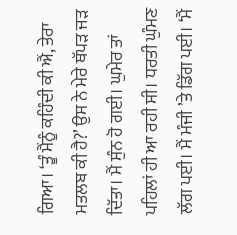ਗਿਆ। ‘ਤੂੰ ਮੈਂਨੂੰ ਕਹਿੰਦੀ ਕੀ ਐਂ, ਤੇਰਾ ਮਤਲਬ ਕੀ ਹੈ?’ ਉਸ ਨੇ ਮੇਰੇ ਥੱਪੜ ਜੜ ਦਿੱਤਾ। ਮੈਂ ਸੁੰਨ ਹੋ ਗਈ। ਘੁਮੇਰ ਤਾਂ ਪਹਿਲਾਂ ਹੀ ਆ ਰਹੀ ਸੀ। ਧਰਤੀ ਘੁੰਮਣ ਲੱਗ ਪਈ। ਮੈਂ ਮੰਜੀ ’ਤੇ ਡਿੱਗ ਪਈ। ‘ਮੈਂ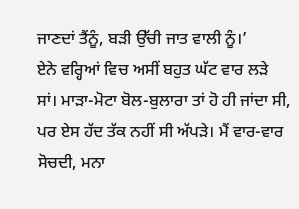ਜਾਣਦਾਂ ਤੈਂਨੂੰ, ਬੜੀ ਉੱਚੀ ਜਾਤ ਵਾਲੀ ਨੂੰ।’
ਏਨੇ ਵਰ੍ਹਿਆਂ ਵਿਚ ਅਸੀਂ ਬਹੁਤ ਘੱਟ ਵਾਰ ਲੜੇ ਸਾਂ। ਮਾੜਾ-ਮੋਟਾ ਬੋਲ-ਬੁਲਾਰਾ ਤਾਂ ਹੋ ਹੀ ਜਾਂਦਾ ਸੀ, ਪਰ ਏਸ ਹੱਦ ਤੱਕ ਨਹੀਂ ਸੀ ਅੱਪੜੇ। ਮੈਂ ਵਾਰ-ਵਾਰ ਸੋਚਦੀ, ਮਨਾ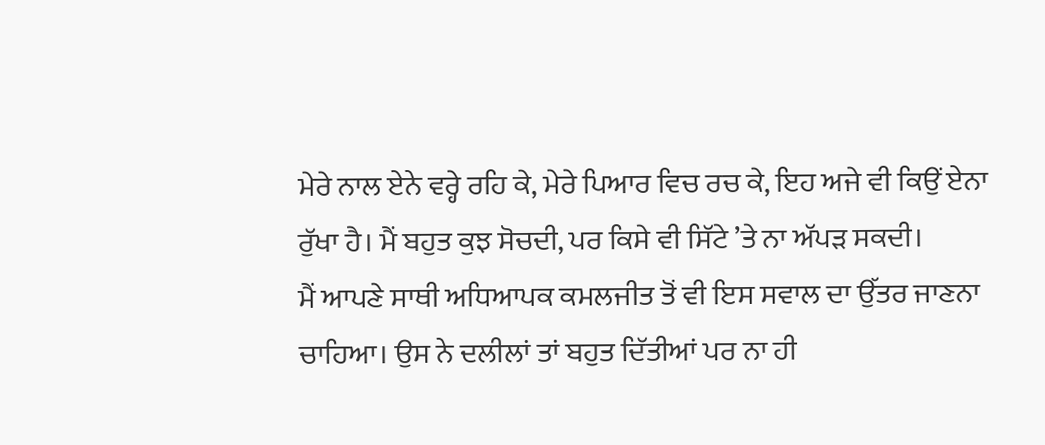ਮੇਰੇ ਨਾਲ ਏਨੇ ਵਰ੍ਹੇ ਰਹਿ ਕੇ, ਮੇਰੇ ਪਿਆਰ ਵਿਚ ਰਚ ਕੇ, ਇਹ ਅਜੇ ਵੀ ਕਿਉਂ ਏਨਾ ਰੁੱਖਾ ਹੈ। ਮੈਂ ਬਹੁਤ ਕੁਝ ਸੋਚਦੀ, ਪਰ ਕਿਸੇ ਵੀ ਸਿੱਟੇ ’ਤੇ ਨਾ ਅੱਪੜ ਸਕਦੀ।
ਮੈਂ ਆਪਣੇ ਸਾਥੀ ਅਧਿਆਪਕ ਕਮਲਜੀਤ ਤੋਂ ਵੀ ਇਸ ਸਵਾਲ ਦਾ ਉੱਤਰ ਜਾਣਨਾ ਚਾਹਿਆ। ਉਸ ਨੇ ਦਲੀਲਾਂ ਤਾਂ ਬਹੁਤ ਦਿੱਤੀਆਂ ਪਰ ਨਾ ਹੀ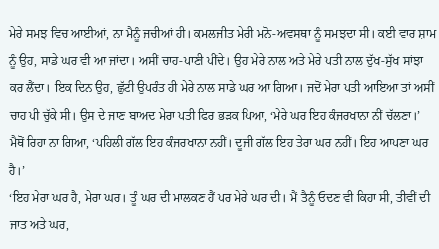ਮੇਰੇ ਸਮਝ ਵਿਚ ਆਈਆਂ, ਨਾ ਮੈਨੂੰ ਜਚੀਆਂ ਹੀ। ਕਮਲਜੀਤ ਮੇਰੀ ਮਨੋ-ਅਵਸਥਾ ਨੂੰ ਸਮਝਦਾ ਸੀ। ਕਈ ਵਾਰ ਸ਼ਾਮ ਨੂੰ ਉਹ, ਸਾਡੇ ਘਰ ਵੀ ਆ ਜਾਂਦਾ। ਅਸੀਂ ਚਾਹ-ਪਾਣੀ ਪੀਂਦੇ। ਉਹ ਮੇਰੇ ਨਾਲ ਅਤੇ ਮੇਰੇ ਪਤੀ ਨਾਲ ਦੁੱਖ-ਸੁੱਖ ਸਾਂਝਾ ਕਰ ਲੈਂਦਾ। ਇਕ ਦਿਨ ਉਹ, ਛੁੱਟੀ ਉਪਰੰਤ ਹੀ ਮੇਰੇ ਨਾਲ ਸਾਡੇ ਘਰ ਆ ਗਿਆ। ਜਦੋਂ ਮੇਰਾ ਪਤੀ ਆਇਆ ਤਾਂ ਅਸੀਂ ਚਾਹ ਪੀ ਚੁੱਕੇ ਸੀ। ਉਸ ਦੇ ਜਾਣ ਬਾਅਦ ਮੇਰਾ ਪਤੀ ਫਿਰ ਭੜਕ ਪਿਆ, ‘ਮੇਰੇ ਘਰ ਇਹ ਕੰਜਰਖਾਨਾ ਨੀਂ ਚੱਲਣਾ।’
ਮੈਥੋਂ ਰਿਹਾ ਨਾ ਗਿਆ, ‘ਪਹਿਲੀ ਗੱਲ ਇਹ ਕੰਜਰਖਾਨਾ ਨਹੀਂ। ਦੂਜੀ ਗੱਲ ਇਹ ਤੇਰਾ ਘਰ ਨਹੀਂ। ਇਹ ਆਪਣਾ ਘਰ ਹੈ।’
‘ਇਹ ਮੇਰਾ ਘਰ ਹੈ, ਮੇਰਾ ਘਰ। ਤੂੰ ਘਰ ਦੀ ਮਾਲਕਣ ਹੈਂ ਪਰ ਮੇਰੇ ਘਰ ਦੀ। ਮੈਂ ਤੈਨੂੰ ਓਦਣ ਵੀ ਕਿਹਾ ਸੀ, ਤੀਵੀਂ ਦੀ ਜਾਤ ਅਤੇ ਘਰ,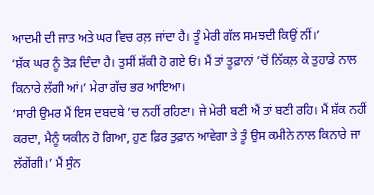ਆਦਮੀ ਦੀ ਜਾਤ ਅਤੇ ਘਰ ਵਿਚ ਰਲ਼ ਜਾਂਦਾ ਹੈ। ਤੂੰ ਮੇਰੀ ਗੱਲ ਸਮਝਦੀ ਕਿਉਂ ਨੀਂ।’
‘ਸ਼ੱਕ ਘਰ ਨੂੰ ਤੋੜ ਦਿੰਦਾ ਹੈ। ਤੁਸੀਂ ਸ਼ੱਕੀ ਹੋ ਗਏ ਓਂ। ਮੈਂ ਤਾਂ ਤੂਫ਼ਾਨਾਂ ’ਚੋਂ ਨਿੱਕਲ਼ ਕੇ ਤੁਹਾਡੇ ਨਾਲ ਕਿਨਾਰੇ ਲੱਗੀ ਆਂ।’ ਮੇਰਾ ਗੱਚ ਭਰ ਆਇਆ।
‘ਸਾਰੀ ਉਮਰ ਮੈਂ ਇਸ ਦਬਦਬੇ ’ਚ ਨਹੀਂ ਰਹਿਣਾ। ਜੇ ਮੇਰੀ ਬਣੀ ਐਂ ਤਾਂ ਬਣੀ ਰਹਿ। ਮੈਂ ਸ਼ੱਕ ਨਹੀਂ ਕਰਦਾ, ਮੈਨੂੰ ਯਕੀਨ ਹੋ ਗਿਆ, ਹੁਣ ਫ਼ਿਰ ਤੁਫ਼ਾਨ ਆਵੇਗਾ ਤੇ ਤੂੰ ਉਸ ਕਮੀਨੇ ਨਾਲ ਕਿਨਾਰੇ ਜਾ ਲੱਗੇਂਗੀ।’ ਮੈਂ ਸੁੰਨ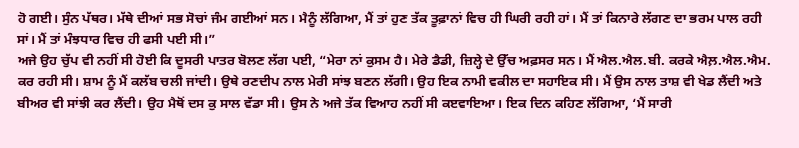ਹੋ ਗਈ। ਸੁੰਨ ਪੱਥਰ। ਮੱਥੇ ਦੀਆਂ ਸਭ ਸੋਚਾਂ ਜੰਮ ਗਈਆਂ ਸਨ। ਮੈਨੂੰ ਲੱਗਿਆ, ਮੈਂ ਤਾਂ ਹੁਣ ਤੱਕ ਤੂਫ਼ਾਨਾਂ ਵਿਚ ਹੀ ਘਿਰੀ ਰਹੀ ਹਾਂ। ਮੈਂ ਤਾਂ ਕਿਨਾਰੇ ਲੱਗਣ ਦਾ ਭਰਮ ਪਾਲ ਰਹੀ ਸਾਂ। ਮੈਂ ਤਾਂ ਮੰਝਧਾਰ ਵਿਚ ਹੀ ਫਸੀ ਪਈ ਸੀ।”
ਅਜੇ ਉਹ ਚੁੱਪ ਵੀ ਨਹੀਂ ਸੀ ਹੋਈ ਕਿ ਦੂਸਰੀ ਪਾਤਰ ਬੋਲਣ ਲੱਗ ਪਈ, “ਮੇਰਾ ਨਾਂ ਕੁਸਮ ਹੈ। ਮੇਰੇ ਡੈਡੀ, ਜ਼ਿਲ੍ਹੇ ਦੇ ਉੱਚ ਅਫ਼ਸਰ ਸਨ। ਮੈਂ ਐਲ.ਐਲ.ਬੀ. ਕਰਕੇ ਐਲ਼.ਐਲ.ਐਮ. ਕਰ ਰਹੀ ਸੀ। ਸ਼ਾਮ ਨੂੰ ਮੈਂ ਕਲੱਬ ਚਲੀ ਜਾਂਦੀ। ਉਥੇ ਰਣਦੀਪ ਨਾਲ ਮੇਰੀ ਸਾਂਝ ਬਣਨ ਲੱਗੀ। ਉਹ ਇਕ ਨਾਮੀ ਵਕੀਲ ਦਾ ਸਹਾਇਕ ਸੀ। ਮੈਂ ਉਸ ਨਾਲ ਤਾਸ਼ ਵੀ ਖੇਡ ਲੈਂਦੀ ਅਤੇ ਬੀਅਰ ਵੀ ਸਾਂਝੀ ਕਰ ਲੈਂਦੀ। ਉਹ ਮੈਥੋਂ ਦਸ ਕੁ ਸਾਲ ਵੱਡਾ ਸੀ। ਉਸ ਨੇ ਅਜੇ ਤੱਕ ਵਿਆਹ ਨਹੀਂ ਸੀ ਕੲਵਾਇਆ। ਇਕ ਦਿਨ ਕਹਿਣ ਲੱਗਿਆ, ‘ਮੈਂ ਸਾਰੀ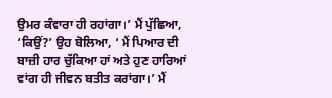ਉਮਰ ਕੰਵਾਰਾ ਹੀ ਰਹਾਂਗਾ।’ ਮੈਂ ਪੁੱਛਿਆ, ‘ਕਿਉਂ?’ ਉਹ ਬੋਲਿਆ, ‘ ਮੈਂ ਪਿਆਰ ਦੀ ਬਾਜ਼ੀ ਹਾਰ ਚੁੱਕਿਆ ਹਾਂ ਅਤੇ ਹੁਣ ਹਾਰਿਆਂ ਵਾਂਗ ਹੀ ਜੀਵਨ ਬਤੀਤ ਕਰਾਂਗਾ।’ ਮੈਂ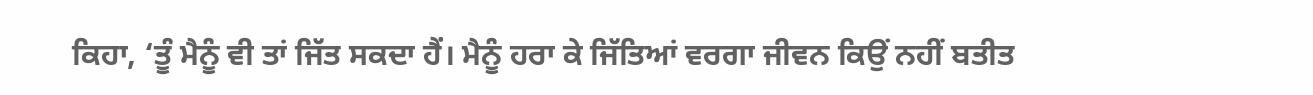ਕਿਹਾ, ‘ਤੂੰ ਮੈਨੂੰ ਵੀ ਤਾਂ ਜਿੱਤ ਸਕਦਾ ਹੈਂ। ਮੈਨੂੰ ਹਰਾ ਕੇ ਜਿੱਤਿਆਂ ਵਰਗਾ ਜੀਵਨ ਕਿਉਂ ਨਹੀਂ ਬਤੀਤ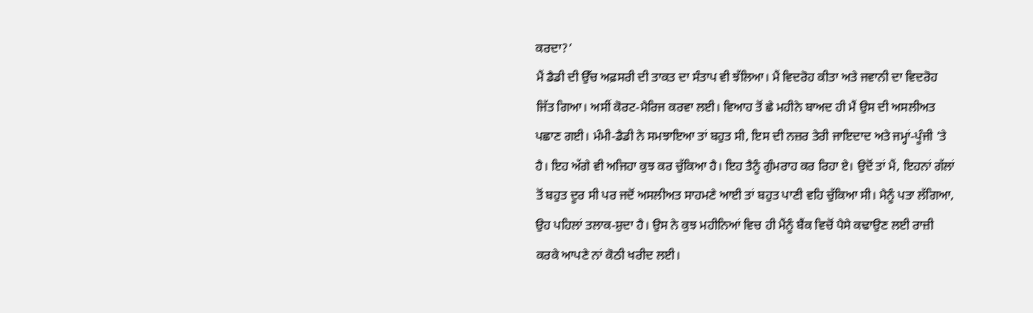ਕਰਦਾ?’
ਮੈਂ ਡੈਡੀ ਦੀ ਉੱਚ ਅਫ਼ਸਰੀ ਦੀ ਤਾਕਤ ਦਾ ਸੰਤਾਪ ਵੀ ਝੱਲਿਆ। ਮੈਂ ਵਿਦਰੋਹ ਕੀਤਾ ਅਤੇ ਜਵਾਨੀ ਦਾ ਵਿਦਰੋਹ ਜਿੱਤ ਗਿਆ। ਅਸੀਂ ਕੋਰਟ-ਮੈਰਿਜ ਕਰਵਾ ਲਈ। ਵਿਆਹ ਤੋਂ ਛੇ ਮਹੀਨੇ ਬਾਅਦ ਹੀ ਮੈਂ ਉਸ ਦੀ ਅਸਲੀਅਤ ਪਛਾਣ ਗਈ। ਮੰਮੀ-ਡੈਡੀ ਨੇ ਸਮਝਾਇਆ ਤਾਂ ਬਹੁਤ ਸੀ, ਇਸ ਦੀ ਨਜ਼ਰ ਤੇਰੀ ਜਾਇਦਾਦ ਅਤੇ ਜਮ੍ਹਾਂ-ਪੂੰਜੀ ’ਤੇ ਹੈ। ਇਹ ਅੱਗੇ ਵੀ ਅਜਿਹਾ ਕੁਝ ਕਰ ਚੁੱਕਿਆ ਹੈ। ਇਹ ਤੈਨੂੰ ਗੁੰਮਰਾਹ ਕਰ ਰਿਹਾ ਏ। ਉਦੋਂ ਤਾਂ ਮੈਂ, ਇਹਨਾਂ ਗੱਲਾਂ ਤੋਂ ਬਹੁਤ ਦੂਰ ਸੀ ਪਰ ਜਦੋਂ ਅਸਲੀਅਤ ਸਾਹਮਣੇ ਆਈ ਤਾਂ ਬਹੁਤ ਪਾਣੀ ਵਹਿ ਚੁੱਕਿਆ ਸੀ। ਮੈਨੂੰ ਪਤਾ ਲੱਗਿਆ, ਉਹ ਪਹਿਲਾਂ ਤਲਾਕ-ਸ਼ੁਦਾ ਹੈ। ਉਸ ਨੇ ਕੁਝ ਮਹੀਨਿਆਂ ਵਿਚ ਹੀ ਮੈਂਨੂੰ ਬੈਂਕ ਵਿਚੋਂ ਪੈਸੇ ਕਢਾਉਣ ਲਈ ਰਾਜ਼ੀ ਕਰਕੇ ਆਪਣੇ ਨਾਂ ਕੋਠੀ ਖਰੀਦ ਲਈ।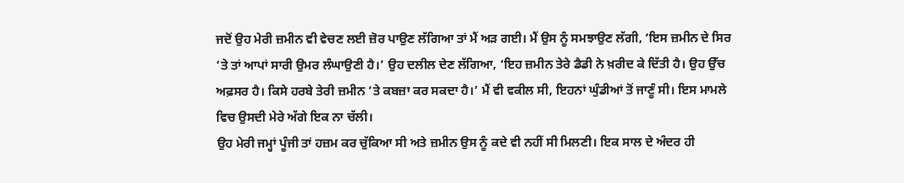ਜਦੋਂ ਉਹ ਮੇਰੀ ਜ਼ਮੀਨ ਵੀ ਵੇਚਣ ਲਈ ਜ਼ੋਰ ਪਾਉਣ ਲੱਗਿਆ ਤਾਂ ਮੈਂ ਅੜ ਗਈ। ਮੈਂ ਉਸ ਨੂੰ ਸਮਝਾਉਣ ਲੱਗੀ, ‘ਇਸ ਜ਼ਮੀਨ ਦੇ ਸਿਰ ’ਤੇ ਤਾਂ ਆਪਾਂ ਸਾਰੀ ਉਮਰ ਲੰਘਾਉਣੀ ਹੈ।’ ਉਹ ਦਲੀਲ ਦੇਣ ਲੱਗਿਆ, ‘ਇਹ ਜ਼ਮੀਨ ਤੇਰੇ ਡੈਡੀ ਨੇ ਖ਼ਰੀਦ ਕੇ ਦਿੱਤੀ ਹੈ। ਉਹ ਉੱਚ ਅਫ਼ਸਰ ਹੈ। ਕਿਸੇ ਹਰਬੇ ਤੇਰੀ ਜ਼ਮੀਨ ’ਤੇ ਕਬਜ਼ਾ ਕਰ ਸਕਦਾ ਹੈ।’ ਮੈਂ ਵੀ ਵਕੀਲ ਸੀ, ਇਹਨਾਂ ਘੁੰਡੀਆਂ ਤੋਂ ਜਾਣੂੰ ਸੀ। ਇਸ ਮਾਮਲੇ ਵਿਚ ਉਸਦੀ ਮੇਰੇ ਅੱਗੇ ਇਕ ਨਾ ਚੱਲੀ।
ਉਹ ਮੇਰੀ ਜਮ੍ਹਾਂ ਪੂੰਜੀ ਤਾਂ ਹਜ਼ਮ ਕਰ ਚੁੱਕਿਆ ਸੀ ਅਤੇ ਜ਼ਮੀਨ ਉਸ ਨੂੰ ਕਦੇ ਵੀ ਨਹੀਂ ਸੀ ਮਿਲਣੀ। ਇਕ ਸਾਲ ਦੇ ਅੰਦਰ ਹੀ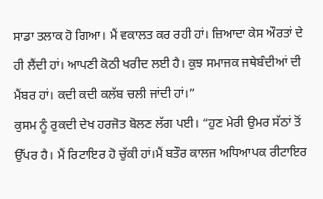ਸਾਡਾ ਤਲਾਕ ਹੋ ਗਿਆ। ਮੈਂ ਵਕਾਲਤ ਕਰ ਰਹੀ ਹਾਂ। ਜ਼ਿਆਦਾ ਕੇਸ ਔਰਤਾਂ ਦੇ ਹੀ ਲੈਂਦੀ ਹਾਂ। ਆਪਣੀ ਕੋਠੀ ਖਰੀਦ ਲਈ ਹੈ। ਕੁਝ ਸਮਾਜਕ ਜਥੇਬੰਦੀਆਂ ਦੀ ਮੈਂਬਰ ਹਾਂ। ਕਦੀ ਕਦੀ ਕਲੱਬ ਚਲੀ ਜਾਂਦੀ ਹਾਂ।”
ਕੁਸਮ ਨੂੰ ਰੁਕਦੀ ਦੇਖ ਹਰਜੋਤ ਬੋਲਣ ਲੱਗ ਪਈ। “ਹੁਣ ਮੇਰੀ ਉਮਰ ਸੱਠਾਂ ਤੋਂ ਉੱਪਰ ਹੈ। ਮੈਂ ਰਿਟਾਇਰ ਹੋ ਚੁੱਕੀ ਹਾਂ।ਮੈਂ ਬਤੌਰ ਕਾਲਜ ਅਧਿਆਪਕ ਰੀਟਾਇਰ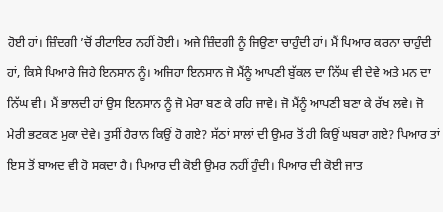ਹੋਈ ਹਾਂ। ਜ਼ਿੰਦਗੀ ’ਚੋਂ ਰੀਟਾਇਰ ਨਹੀਂ ਹੋਈ। ਅਜੇ ਜ਼ਿੰਦਗੀ ਨੂੰ ਜਿਉਣਾ ਚਾਹੁੰਦੀ ਹਾਂ। ਮੈਂ ਪਿਆਰ ਕਰਨਾ ਚਾਹੁੰਦੀ ਹਾਂ, ਕਿਸੇ ਪਿਆਰੇ ਜਿਹੇ ਇਨਸਾਨ ਨੂੰ। ਅਜਿਹਾ ਇਨਸਾਨ ਜੋ ਮੈਂਨੂੰ ਆਪਣੀ ਬੁੱਕਲ ਦਾ ਨਿੱਘ ਵੀ ਦੇਵੇ ਅਤੇ ਮਨ ਦਾ ਨਿੱਘ ਵੀ। ਮੈਂ ਭਾਲਦੀ ਹਾਂ ਉਸ ਇਨਸਾਨ ਨੂੰ ਜੋ ਮੇਰਾ ਬਣ ਕੇ ਰਹਿ ਜਾਵੇ। ਜੋ ਮੈਂਨੂੰ ਆਪਣੀ ਬਣਾ ਕੇ ਰੱਖ ਲਵੇ। ਜੋ ਮੇਰੀ ਭਟਕਣ ਮੁਕਾ ਦੇਵੇ। ਤੁਸੀਂ ਹੈਰਾਨ ਕਿਉਂ ਹੋ ਗਏ? ਸੱਠਾਂ ਸਾਲਾਂ ਦੀ ਉਮਰ ਤੋਂ ਹੀ ਕਿਉਂ ਘਬਰਾ ਗਏ? ਪਿਆਰ ਤਾਂ ਇਸ ਤੋਂ ਬਾਅਦ ਵੀ ਹੋ ਸਕਦਾ ਹੈ। ਪਿਆਰ ਦੀ ਕੋਈ ਉਮਰ ਨਹੀਂ ਹੁੰਦੀ। ਪਿਆਰ ਦੀ ਕੋਈ ਜਾਤ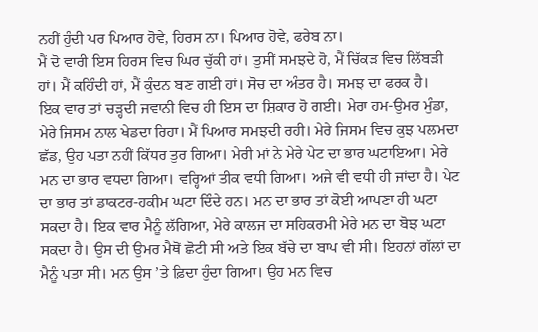ਨਹੀਂ ਹੁੰਦੀ ਪਰ ਪਿਆਰ ਹੋਵੇ, ਹਿਰਸ ਨਾ। ਪਿਆਰ ਹੋਵੇ, ਫਰੇਬ ਨਾ।
ਮੈਂ ਦੋ ਵਾਰੀ ਇਸ ਹਿਰਸ ਵਿਚ ਘਿਰ ਚੁੱਕੀ ਹਾਂ। ਤੁਸੀਂ ਸਮਝਦੇ ਹੋ, ਮੈਂ ਚਿੱਕੜ ਵਿਚ ਲਿੱਬੜੀ ਹਾਂ। ਮੈਂ ਕਹਿੰਦੀ ਹਾਂ, ਮੈਂ ਕੁੰਦਨ ਬਣ ਗਈ ਹਾਂ। ਸੋਚ ਦਾ ਅੰਤਰ ਹੈ। ਸਮਝ ਦਾ ਫਰਕ ਹੈ।
ਇਕ ਵਾਰ ਤਾਂ ਚੜ੍ਹਦੀ ਜਵਾਨੀ ਵਿਚ ਹੀ ਇਸ ਦਾ ਸ਼ਿਕਾਰ ਹੋ ਗਈ। ਮੇਰਾ ਹਮ-ਉਮਰ ਮੁੰਡਾ, ਮੇਰੇ ਜਿਸਮ ਨਾਲ ਖੇਡਦਾ ਰਿਹਾ। ਮੈਂ ਪਿਆਰ ਸਮਝਦੀ ਰਹੀ। ਮੇਰੇ ਜਿਸਮ ਵਿਚ ਕੁਝ ਪਲਮਦਾ ਛੱਡ, ਉਹ ਪਤਾ ਨਹੀਂ ਕਿੱਧਰ ਤੁਰ ਗਿਆ। ਮੇਰੀ ਮਾਂ ਨੇ ਮੇਰੇ ਪੇਟ ਦਾ ਭਾਰ ਘਟਾਇਆ। ਮੇਰੇ ਮਨ ਦਾ ਭਾਰ ਵਧਦਾ ਗਿਆ। ਵਰ੍ਹਿਆਂ ਤੀਕ ਵਧੀ ਗਿਆ। ਅਜੇ ਵੀ ਵਧੀ ਹੀ ਜਾਂਦਾ ਹੈ। ਪੇਟ ਦਾ ਭਾਰ ਤਾਂ ਡਾਕਟਰ-ਹਕੀਮ ਘਟਾ ਦਿੰਦੇ ਹਨ। ਮਨ ਦਾ ਭਾਰ ਤਾਂ ਕੋਈ ਆਪਣਾ ਹੀ ਘਟਾ ਸਕਦਾ ਹੈ। ਇਕ ਵਾਰ ਮੈਨੂੰ ਲੱਗਿਆ, ਮੇਰੇ ਕਾਲਜ ਦਾ ਸਹਿਕਰਮੀ ਮੇਰੇ ਮਨ ਦਾ ਬੋਝ ਘਟਾ ਸਕਦਾ ਹੈ। ਉਸ ਦੀ ਉਮਰ ਮੈਥੋਂ ਛੋਟੀ ਸੀ ਅਤੇ ਇਕ ਬੱਚੇ ਦਾ ਬਾਪ ਵੀ ਸੀ। ਇਹਨਾਂ ਗੱਲਾਂ ਦਾ ਮੈਨੂੰ ਪਤਾ ਸੀ। ਮਨ ਉਸ ’ਤੇ ਫ਼ਿਦਾ ਹੁੰਦਾ ਗਿਆ। ਉਹ ਮਨ ਵਿਚ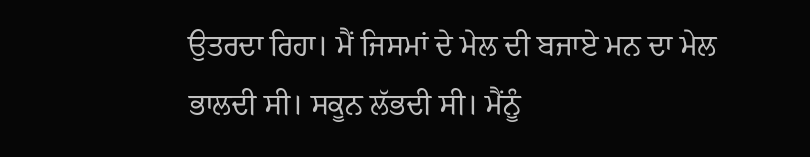ਉਤਰਦਾ ਰਿਹਾ। ਮੈਂ ਜਿਸਮਾਂ ਦੇ ਮੇਲ ਦੀ ਬਜਾਏ ਮਨ ਦਾ ਮੇਲ ਭਾਲਦੀ ਸੀ। ਸਕੂਨ ਲੱਭਦੀ ਸੀ। ਮੈਂਨੂੰ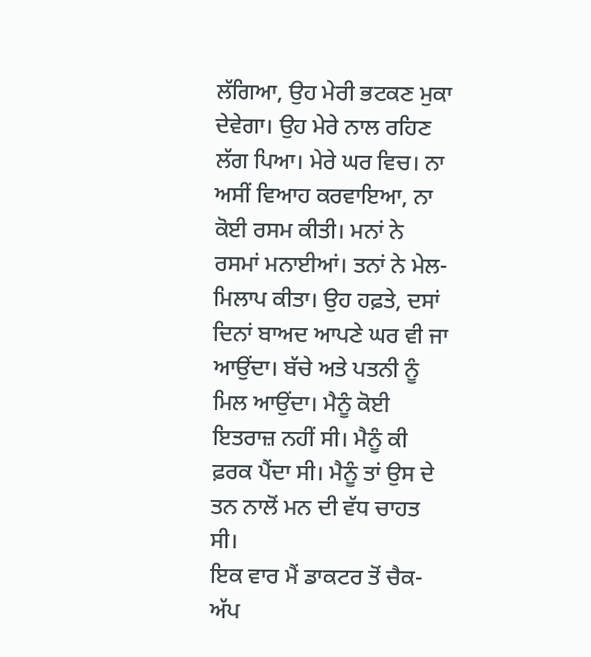ਲੱਗਿਆ, ਉਹ ਮੇਰੀ ਭਟਕਣ ਮੁਕਾ ਦੇਵੇਗਾ। ਉਹ ਮੇਰੇ ਨਾਲ ਰਹਿਣ ਲੱਗ ਪਿਆ। ਮੇਰੇ ਘਰ ਵਿਚ। ਨਾ ਅਸੀਂ ਵਿਆਹ ਕਰਵਾਇਆ, ਨਾ ਕੋਈ ਰਸਮ ਕੀਤੀ। ਮਨਾਂ ਨੇ ਰਸਮਾਂ ਮਨਾਈਆਂ। ਤਨਾਂ ਨੇ ਮੇਲ-ਮਿਲਾਪ ਕੀਤਾ। ਉਹ ਹਫ਼ਤੇ, ਦਸਾਂ ਦਿਨਾਂ ਬਾਅਦ ਆਪਣੇ ਘਰ ਵੀ ਜਾ ਆਉਂਦਾ। ਬੱਚੇ ਅਤੇ ਪਤਨੀ ਨੂੰ ਮਿਲ ਆਉਂਦਾ। ਮੈਨੂੰ ਕੋਈ ਇਤਰਾਜ਼ ਨਹੀਂ ਸੀ। ਮੈਨੂੰ ਕੀ ਫ਼ਰਕ ਪੈਂਦਾ ਸੀ। ਮੈਨੂੰ ਤਾਂ ਉਸ ਦੇ ਤਨ ਨਾਲੋਂ ਮਨ ਦੀ ਵੱਧ ਚਾਹਤ ਸੀ।
ਇਕ ਵਾਰ ਮੈਂ ਡਾਕਟਰ ਤੋਂ ਚੈਕ-ਅੱਪ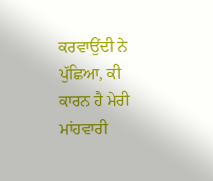ਕਰਵਾਉਂਦੀ ਨੇ ਪੁੱਛਿਆ, ਕੀ ਕਾਰਨ ਹੈ ਮੇਰੀ ਮਾਂਹਵਾਰੀ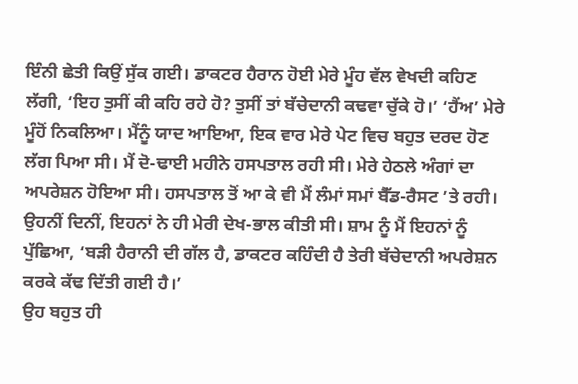ਇੰਨੀ ਛੇਤੀ ਕਿਉਂ ਸੁੱਕ ਗਈ। ਡਾਕਟਰ ਹੈਰਾਨ ਹੋਈ ਮੇਰੇ ਮੂੰਹ ਵੱਲ ਵੇਖਦੀ ਕਹਿਣ ਲੱਗੀ, ‘ਇਹ ਤੁਸੀਂ ਕੀ ਕਹਿ ਰਹੇ ਹੋ? ਤੁਸੀਂ ਤਾਂ ਬੱਚੇਦਾਨੀ ਕਢਵਾ ਚੁੱਕੇ ਹੋ।’ ‘ਹੈਂਅ’ ਮੇਰੇ ਮੂੰਹੋਂ ਨਿਕਲਿਆ। ਮੈਂਨੂੰ ਯਾਦ ਆਇਆ, ਇਕ ਵਾਰ ਮੇਰੇ ਪੇਟ ਵਿਚ ਬਹੁਤ ਦਰਦ ਹੋਣ ਲੱਗ ਪਿਆ ਸੀ। ਮੈਂ ਦੋ-ਢਾਈ ਮਹੀਨੇ ਹਸਪਤਾਲ ਰਹੀ ਸੀ। ਮੇਰੇ ਹੇਠਲੇ ਅੰਗਾਂ ਦਾ ਅਪਰੇਸ਼ਨ ਹੋਇਆ ਸੀ। ਹਸਪਤਾਲ ਤੋਂ ਆ ਕੇ ਵੀ ਮੈਂ ਲੰਮਾਂ ਸਮਾਂ ਬੈੱਡ-ਰੈਸਟ ’ਤੇ ਰਹੀ। ਉਹਨੀਂ ਦਿਨੀਂ, ਇਹਨਾਂ ਨੇ ਹੀ ਮੇਰੀ ਦੇਖ-ਭਾਲ ਕੀਤੀ ਸੀ। ਸ਼ਾਮ ਨੂੰ ਮੈਂ ਇਹਨਾਂ ਨੂੰ ਪੁੱਛਿਆ, ‘ਬੜੀ ਹੈਰਾਨੀ ਦੀ ਗੱਲ ਹੈ, ਡਾਕਟਰ ਕਹਿੰਦੀ ਹੈ ਤੇਰੀ ਬੱਚੇਦਾਨੀ ਅਪਰੇਸ਼ਨ ਕਰਕੇ ਕੱਢ ਦਿੱਤੀ ਗਈ ਹੈ।’
ਉਹ ਬਹੁਤ ਹੀ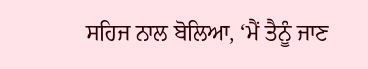ਸਹਿਜ ਨਾਲ ਬੋਲਿਆ, ‘ਮੈਂ ਤੈਨੂੰ ਜਾਣ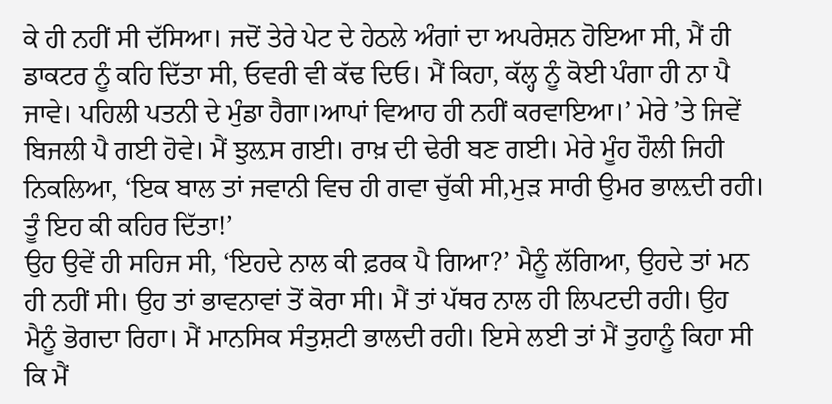ਕੇ ਹੀ ਨਹੀਂ ਸੀ ਦੱਸਿਆ। ਜਦੋਂ ਤੇਰੇ ਪੇਟ ਦੇ ਹੇਠਲੇ ਅੰਗਾਂ ਦਾ ਅਪਰੇਸ਼ਨ ਹੋਇਆ ਸੀ, ਮੈਂ ਹੀ ਡਾਕਟਰ ਨੂੰ ਕਹਿ ਦਿੱਤਾ ਸੀ, ਓਵਰੀ ਵੀ ਕੱਢ ਦਿਓ। ਮੈਂ ਕਿਹਾ, ਕੱਲ੍ਹ ਨੂੰ ਕੋਈ ਪੰਗਾ ਹੀ ਨਾ ਪੈ ਜਾਵੇ। ਪਹਿਲੀ ਪਤਨੀ ਦੇ ਮੁੰਡਾ ਹੈਗਾ।ਆਪਾਂ ਵਿਆਹ ਹੀ ਨਹੀਂ ਕਰਵਾਇਆ।’ ਮੇਰੇ ’ਤੇ ਜਿਵੇਂ ਬਿਜਲੀ ਪੈ ਗਈ ਹੋਵੇ। ਮੈਂ ਝੁਲ਼ਸ ਗਈ। ਰਾਖ਼ ਦੀ ਢੇਰੀ ਬਣ ਗਈ। ਮੇਰੇ ਮੂੰਹ ਹੌਲੀ ਜਿਹੀ ਨਿਕਲਿਆ, ‘ਇਕ ਬਾਲ ਤਾਂ ਜਵਾਨੀ ਵਿਚ ਹੀ ਗਵਾ ਚੁੱਕੀ ਸੀ,ਮੁੜ ਸਾਰੀ ਉਮਰ ਭਾਲ਼ਦੀ ਰਹੀ। ਤੂੰ ਇਹ ਕੀ ਕਹਿਰ ਦਿੱਤਾ!’
ਉਹ ਉਵੇਂ ਹੀ ਸਹਿਜ ਸੀ, ‘ਇਹਦੇ ਨਾਲ ਕੀ ਫ਼ਰਕ ਪੈ ਗਿਆ?’ ਮੈਨੂੰ ਲੱਗਿਆ, ਉਹਦੇ ਤਾਂ ਮਨ ਹੀ ਨਹੀਂ ਸੀ। ਉਹ ਤਾਂ ਭਾਵਨਾਵਾਂ ਤੋਂ ਕੋਰਾ ਸੀ। ਮੈਂ ਤਾਂ ਪੱਥਰ ਨਾਲ ਹੀ ਲਿਪਟਦੀ ਰਹੀ। ਉਹ ਮੈਨੂੰ ਭੋਗਦਾ ਰਿਹਾ। ਮੈਂ ਮਾਨਸਿਕ ਸੰਤੁਸ਼ਟੀ ਭਾਲਦੀ ਰਹੀ। ਇਸੇ ਲਈ ਤਾਂ ਮੈਂ ਤੁਹਾਨੂੰ ਕਿਹਾ ਸੀ ਕਿ ਮੈਂ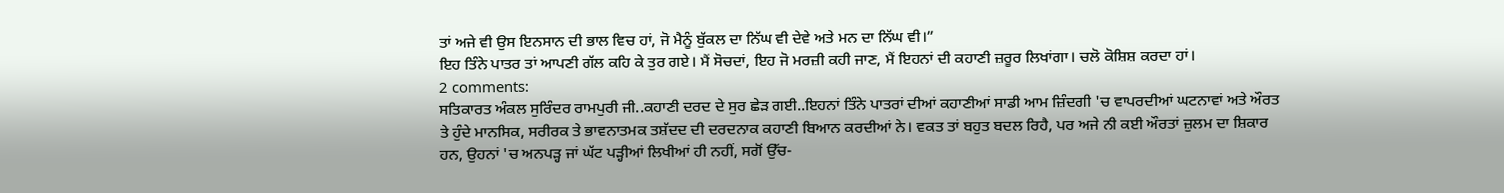ਤਾਂ ਅਜੇ ਵੀ ਉਸ ਇਨਸਾਨ ਦੀ ਭਾਲ ਵਿਚ ਹਾਂ, ਜੋ ਮੈਨੂੰ ਬੁੱਕਲ ਦਾ ਨਿੱਘ ਵੀ ਦੇਵੇ ਅਤੇ ਮਨ ਦਾ ਨਿੱਘ ਵੀ।”
ਇਹ ਤਿੰਨੇ ਪਾਤਰ ਤਾਂ ਆਪਣੀ ਗੱਲ ਕਹਿ ਕੇ ਤੁਰ ਗਏ। ਮੈਂ ਸੋਚਦਾਂ, ਇਹ ਜੋ ਮਰਜ਼ੀ ਕਹੀ ਜਾਣ, ਮੈਂ ਇਹਨਾਂ ਦੀ ਕਹਾਣੀ ਜ਼ਰੂਰ ਲਿਖਾਂਗਾ। ਚਲੋ ਕੋਸ਼ਿਸ਼ ਕਰਦਾ ਹਾਂ।
2 comments:
ਸਤਿਕਾਰਤ ਅੰਕਲ ਸੁਰਿੰਦਰ ਰਾਮਪੁਰੀ ਜੀ..ਕਹਾਣੀ ਦਰਦ ਦੇ ਸੁਰ ਛੇੜ ਗਈ..ਇਹਨਾਂ ਤਿੰਨੇ ਪਾਤਰਾਂ ਦੀਆਂ ਕਹਾਣੀਆਂ ਸਾਡੀ ਆਮ ਜ਼ਿੰਦਗੀ 'ਚ ਵਾਪਰਦੀਆਂ ਘਟਨਾਵਾਂ ਅਤੇ ਔਰਤ ਤੇ ਹੁੰਦੇ ਮਾਨਸਿਕ, ਸਰੀਰਕ ਤੇ ਭਾਵਨਾਤਮਕ ਤਸ਼ੱਦਦ ਦੀ ਦਰਦਨਾਕ ਕਹਾਣੀ ਬਿਆਨ ਕਰਦੀਆਂ ਨੇ। ਵਕਤ ਤਾਂ ਬਹੁਤ ਬਦਲ ਰਿਹੈ, ਪਰ ਅਜੇ ਨੀ ਕਈ ਔਰਤਾਂ ਜ਼ੁਲਮ ਦਾ ਸ਼ਿਕਾਰ ਹਨ, ਉਹਨਾਂ 'ਚ ਅਨਪੜ੍ਹ ਜਾਂ ਘੱਟ ਪੜ੍ਹੀਆਂ ਲਿਖੀਆਂ ਹੀ ਨਹੀਂ, ਸਗੋਂ ਉੱਚ-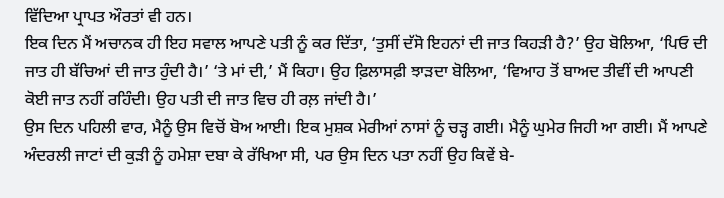ਵਿੱਦਿਆ ਪ੍ਰਾਪਤ ਔਰਤਾਂ ਵੀ ਹਨ।
ਇਕ ਦਿਨ ਮੈਂ ਅਚਾਨਕ ਹੀ ਇਹ ਸਵਾਲ ਆਪਣੇ ਪਤੀ ਨੂੰ ਕਰ ਦਿੱਤਾ, ‘ਤੁਸੀਂ ਦੱਸੋ ਇਹਨਾਂ ਦੀ ਜਾਤ ਕਿਹੜੀ ਹੈ?’ ਉਹ ਬੋਲਿਆ, ‘ਪਿਓ ਦੀ ਜਾਤ ਹੀ ਬੱਚਿਆਂ ਦੀ ਜਾਤ ਹੁੰਦੀ ਹੈ।’ ‘ਤੇ ਮਾਂ ਦੀ,’ ਮੈਂ ਕਿਹਾ। ਉਹ ਫ਼ਿਲਾਸਫ਼ੀ ਝਾੜਦਾ ਬੋਲਿਆ, ‘ਵਿਆਹ ਤੋਂ ਬਾਅਦ ਤੀਵੀਂ ਦੀ ਆਪਣੀ ਕੋਈ ਜਾਤ ਨਹੀਂ ਰਹਿੰਦੀ। ਉਹ ਪਤੀ ਦੀ ਜਾਤ ਵਿਚ ਹੀ ਰਲ਼ ਜਾਂਦੀ ਹੈ।’
ਉਸ ਦਿਨ ਪਹਿਲੀ ਵਾਰ, ਮੈਨੂੰ ਉਸ ਵਿਚੋਂ ਬੋਅ ਆਈ। ਇਕ ਮੁਸ਼ਕ ਮੇਰੀਆਂ ਨਾਸਾਂ ਨੂੰ ਚੜ੍ਹ ਗਈ। ਮੈਨੂੰ ਘੁਮੇਰ ਜਿਹੀ ਆ ਗਈ। ਮੈਂ ਆਪਣੇ ਅੰਦਰਲੀ ਜਾਟਾਂ ਦੀ ਕੁੜੀ ਨੂੰ ਹਮੇਸ਼ਾ ਦਬਾ ਕੇ ਰੱਖਿਆ ਸੀ, ਪਰ ਉਸ ਦਿਨ ਪਤਾ ਨਹੀਂ ਉਹ ਕਿਵੇਂ ਬੇ-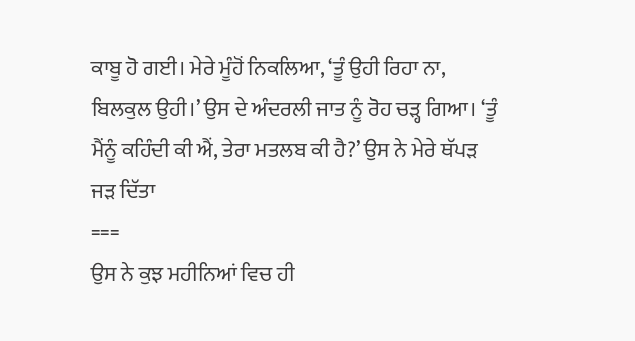ਕਾਬੂ ਹੋ ਗਈ। ਮੇਰੇ ਮੂੰਹੋਂ ਨਿਕਲਿਆ, ‘ਤੂੰ ਉਹੀ ਰਿਹਾ ਨਾ, ਬਿਲਕੁਲ ਉਹੀ।’ ਉਸ ਦੇ ਅੰਦਰਲੀ ਜਾਤ ਨੂੰ ਰੋਹ ਚੜ੍ਹ ਗਿਆ। ‘ਤੂੰ ਮੈਂਨੂੰ ਕਹਿੰਦੀ ਕੀ ਐਂ, ਤੇਰਾ ਮਤਲਬ ਕੀ ਹੈ?’ ਉਸ ਨੇ ਮੇਰੇ ਥੱਪੜ ਜੜ ਦਿੱਤਾ
===
ਉਸ ਨੇ ਕੁਝ ਮਹੀਨਿਆਂ ਵਿਚ ਹੀ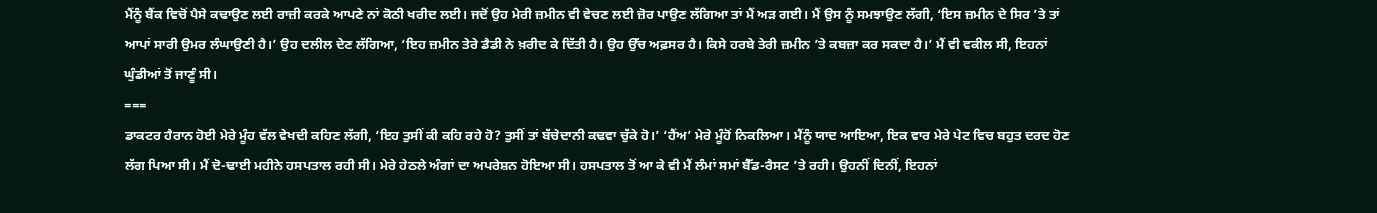ਮੈਂਨੂੰ ਬੈਂਕ ਵਿਚੋਂ ਪੈਸੇ ਕਢਾਉਣ ਲਈ ਰਾਜ਼ੀ ਕਰਕੇ ਆਪਣੇ ਨਾਂ ਕੋਠੀ ਖਰੀਦ ਲਈ। ਜਦੋਂ ਉਹ ਮੇਰੀ ਜ਼ਮੀਨ ਵੀ ਵੇਚਣ ਲਈ ਜ਼ੋਰ ਪਾਉਣ ਲੱਗਿਆ ਤਾਂ ਮੈਂ ਅੜ ਗਈ। ਮੈਂ ਉਸ ਨੂੰ ਸਮਝਾਉਣ ਲੱਗੀ, ‘ਇਸ ਜ਼ਮੀਨ ਦੇ ਸਿਰ ’ਤੇ ਤਾਂ ਆਪਾਂ ਸਾਰੀ ਉਮਰ ਲੰਘਾਉਣੀ ਹੈ।’ ਉਹ ਦਲੀਲ ਦੇਣ ਲੱਗਿਆ, ‘ਇਹ ਜ਼ਮੀਨ ਤੇਰੇ ਡੈਡੀ ਨੇ ਖ਼ਰੀਦ ਕੇ ਦਿੱਤੀ ਹੈ। ਉਹ ਉੱਚ ਅਫ਼ਸਰ ਹੈ। ਕਿਸੇ ਹਰਬੇ ਤੇਰੀ ਜ਼ਮੀਨ ’ਤੇ ਕਬਜ਼ਾ ਕਰ ਸਕਦਾ ਹੈ।’ ਮੈਂ ਵੀ ਵਕੀਲ ਸੀ, ਇਹਨਾਂ ਘੁੰਡੀਆਂ ਤੋਂ ਜਾਣੂੰ ਸੀ।
===
ਡਾਕਟਰ ਹੈਰਾਨ ਹੋਈ ਮੇਰੇ ਮੂੰਹ ਵੱਲ ਵੇਖਦੀ ਕਹਿਣ ਲੱਗੀ, ‘ਇਹ ਤੁਸੀਂ ਕੀ ਕਹਿ ਰਹੇ ਹੋ? ਤੁਸੀਂ ਤਾਂ ਬੱਚੇਦਾਨੀ ਕਢਵਾ ਚੁੱਕੇ ਹੋ।’ ‘ਹੈਂਅ’ ਮੇਰੇ ਮੂੰਹੋਂ ਨਿਕਲਿਆ। ਮੈਂਨੂੰ ਯਾਦ ਆਇਆ, ਇਕ ਵਾਰ ਮੇਰੇ ਪੇਟ ਵਿਚ ਬਹੁਤ ਦਰਦ ਹੋਣ ਲੱਗ ਪਿਆ ਸੀ। ਮੈਂ ਦੋ-ਢਾਈ ਮਹੀਨੇ ਹਸਪਤਾਲ ਰਹੀ ਸੀ। ਮੇਰੇ ਹੇਠਲੇ ਅੰਗਾਂ ਦਾ ਅਪਰੇਸ਼ਨ ਹੋਇਆ ਸੀ। ਹਸਪਤਾਲ ਤੋਂ ਆ ਕੇ ਵੀ ਮੈਂ ਲੰਮਾਂ ਸਮਾਂ ਬੈੱਡ-ਰੈਸਟ ’ਤੇ ਰਹੀ। ਉਹਨੀਂ ਦਿਨੀਂ, ਇਹਨਾਂ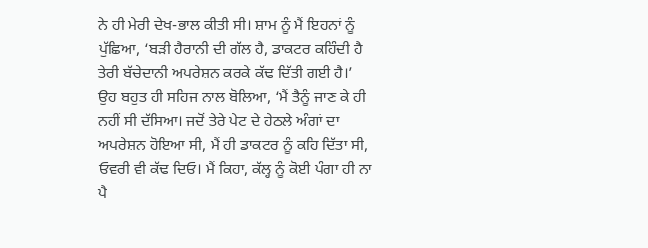ਨੇ ਹੀ ਮੇਰੀ ਦੇਖ-ਭਾਲ ਕੀਤੀ ਸੀ। ਸ਼ਾਮ ਨੂੰ ਮੈਂ ਇਹਨਾਂ ਨੂੰ ਪੁੱਛਿਆ, ‘ਬੜੀ ਹੈਰਾਨੀ ਦੀ ਗੱਲ ਹੈ, ਡਾਕਟਰ ਕਹਿੰਦੀ ਹੈ ਤੇਰੀ ਬੱਚੇਦਾਨੀ ਅਪਰੇਸ਼ਨ ਕਰਕੇ ਕੱਢ ਦਿੱਤੀ ਗਈ ਹੈ।’
ਉਹ ਬਹੁਤ ਹੀ ਸਹਿਜ ਨਾਲ ਬੋਲਿਆ, ‘ਮੈਂ ਤੈਨੂੰ ਜਾਣ ਕੇ ਹੀ ਨਹੀਂ ਸੀ ਦੱਸਿਆ। ਜਦੋਂ ਤੇਰੇ ਪੇਟ ਦੇ ਹੇਠਲੇ ਅੰਗਾਂ ਦਾ ਅਪਰੇਸ਼ਨ ਹੋਇਆ ਸੀ, ਮੈਂ ਹੀ ਡਾਕਟਰ ਨੂੰ ਕਹਿ ਦਿੱਤਾ ਸੀ, ਓਵਰੀ ਵੀ ਕੱਢ ਦਿਓ। ਮੈਂ ਕਿਹਾ, ਕੱਲ੍ਹ ਨੂੰ ਕੋਈ ਪੰਗਾ ਹੀ ਨਾ ਪੈ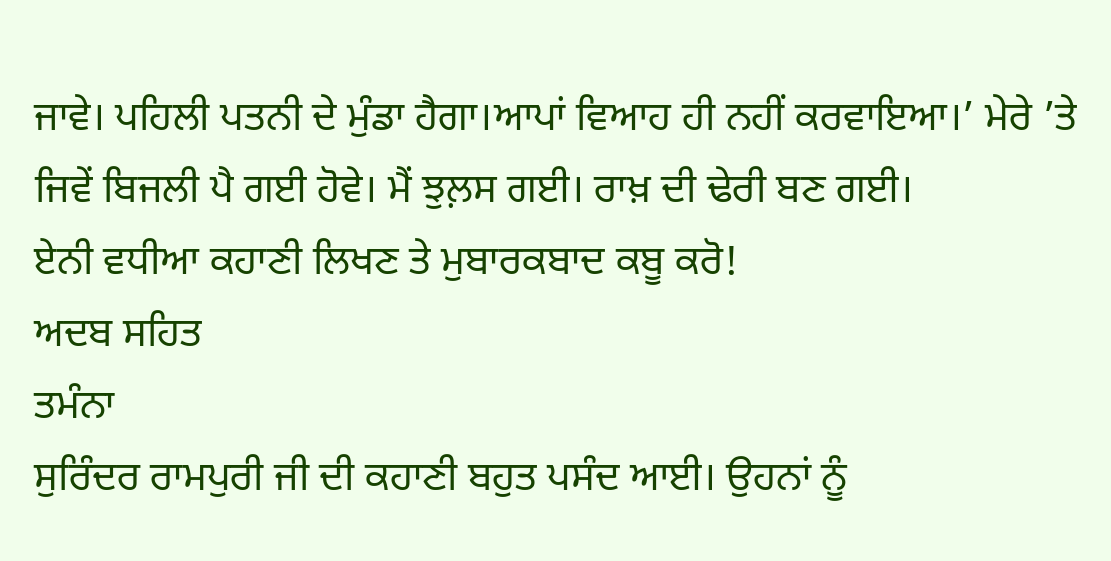ਜਾਵੇ। ਪਹਿਲੀ ਪਤਨੀ ਦੇ ਮੁੰਡਾ ਹੈਗਾ।ਆਪਾਂ ਵਿਆਹ ਹੀ ਨਹੀਂ ਕਰਵਾਇਆ।’ ਮੇਰੇ ’ਤੇ ਜਿਵੇਂ ਬਿਜਲੀ ਪੈ ਗਈ ਹੋਵੇ। ਮੈਂ ਝੁਲ਼ਸ ਗਈ। ਰਾਖ਼ ਦੀ ਢੇਰੀ ਬਣ ਗਈ।
ਏਨੀ ਵਧੀਆ ਕਹਾਣੀ ਲਿਖਣ ਤੇ ਮੁਬਾਰਕਬਾਦ ਕਬੂ ਕਰੋ!
ਅਦਬ ਸਹਿਤ
ਤਮੰਨਾ
ਸੁਰਿੰਦਰ ਰਾਮਪੁਰੀ ਜੀ ਦੀ ਕਹਾਣੀ ਬਹੁਤ ਪਸੰਦ ਆਈ। ਉਹਨਾਂ ਨੂੰ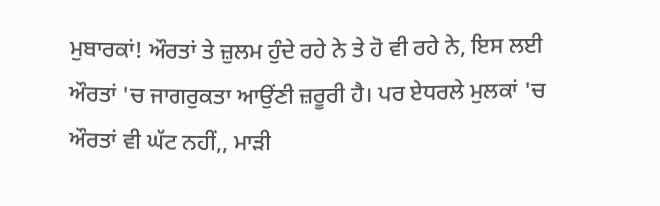ਮੁਬਾਰਕਾਂ! ਔਰਤਾਂ ਤੇ ਜ਼ੁਲਮ ਹੁੰਦੇ ਰਹੇ ਨੇ ਤੇ ਹੋ ਵੀ ਰਹੇ ਨੇ, ਇਸ ਲਈ ਔਰਤਾਂ 'ਚ ਜਾਗਰੁਕਤਾ ਆਉਂਣੀ ਜ਼ਰੂਰੀ ਹੈ। ਪਰ ਏਧਰਲੇ ਮੁਲਕਾਂ 'ਚ ਔਰਤਾਂ ਵੀ ਘੱਟ ਨਹੀਂ,, ਮਾੜੀ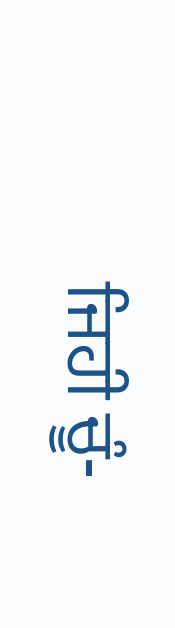ਜਿਹੀ ਚੂੰ-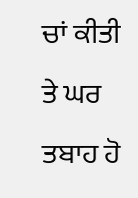ਚਾਂ ਕੀਤੀ ਤੇ ਘਰ ਤਬਾਹ ਹੋ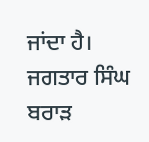ਜਾਂਦਾ ਹੈ।
ਜਗਤਾਰ ਸਿੰਘ ਬਰਾੜ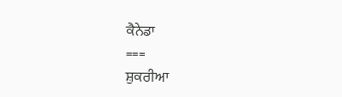ਕੈਨੇਡਾ
===
ਸ਼ੁਕਰੀਆ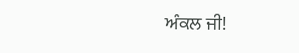ਅੰਕਲ ਜੀ!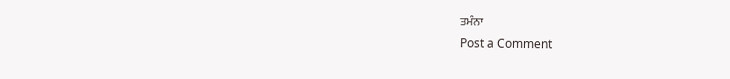ਤਮੰਨਾ
Post a Comment